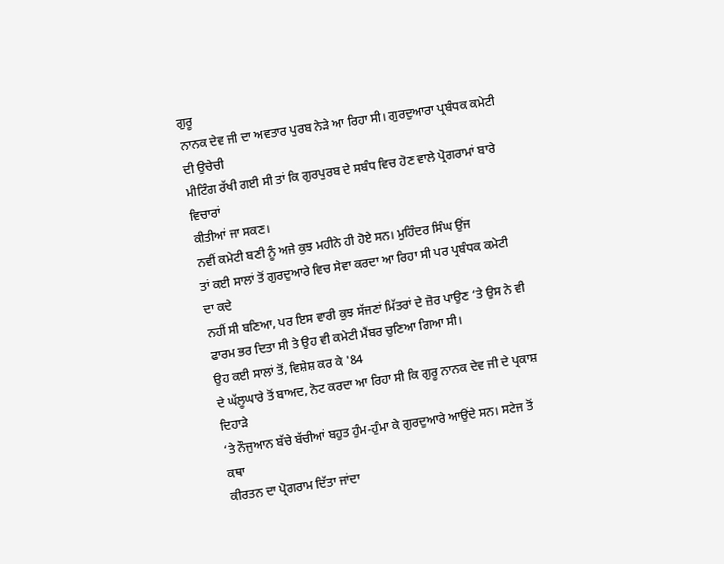ਗੁਰੂ
ਨਾਨਕ ਦੇਵ ਜੀ ਦਾ ਅਵਤਾਰ ਪੁਰਬ ਨੇੜੇ ਆ ਰਿਹਾ ਸੀ। ਗੁਰਦੁਆਰਾ ਪ੍ਰਬੰਧਕ ਕਮੇਟੀ ਦੀ ਉਚੇਚੀ
ਮੀਟਿੰਗ ਰੱਖੀ ਗਈ ਸੀ ਤਾਂ ਕਿ ਗੁਰਪੁਰਬ ਦੇ ਸਬੰਧ ਵਿਚ ਹੋਣ ਵਾਲੇ ਪ੍ਰੋਗਰਾਮਾਂ ਬਾਰੇ ਵਿਚਾਰਾਂ
ਕੀਤੀਆਂ ਜਾ ਸਕਣ।
ਨਵੀਂ ਕਮੇਟੀ ਬਣੀ ਨੂੰ ਅਜੇ ਕੁਝ ਮਹੀਨੇ ਹੀ ਹੋਏ ਸਨ। ਮੁਹਿੰਦਰ ਸਿੰਘ ਉਂਜ
ਤਾਂ ਕਈ ਸਾਲਾਂ ਤੋਂ ਗੁਰਦੁਆਰੇ ਵਿਚ ਸੇਵਾ ਕਰਦਾ ਆ ਰਿਹਾ ਸੀ ਪਰ ਪ੍ਰਬੰਧਕ ਕਮੇਟੀ ਦਾ ਕਦੇ
ਨਹੀਂ ਸੀ ਬਣਿਆ, ਪਰ ਇਸ ਵਾਰੀ ਕੁਝ ਸੱਜਣਾਂ ਮਿੱਤਰਾਂ ਦੇ ਜ਼ੋਰ ਪਾਉਣ ‘ਤੇ ਉਸ ਨੇ ਵੀ
ਫਾਰਮ ਭਰ ਦਿਤਾ ਸੀ ਤੇ ਉਹ ਵੀ ਕਮੇਟੀ ਮੈਂਬਰ ਚੁਣਿਆ ਗਿਆ ਸੀ।
ਉਹ ਕਈ ਸਾਲਾਂ ਤੋਂ, ਵਿਸ਼ੇਸ਼ ਕਰ ਕੇ '84
ਦੇ ਘੱਲੂਘਾਰੇ ਤੋਂ ਬਾਅਦ, ਨੋਟ ਕਰਦਾ ਆ ਰਿਹਾ ਸੀ ਕਿ ਗੁਰੂ ਨਾਨਕ ਦੇਵ ਜੀ ਦੇ ਪ੍ਰਕਾਸ਼ ਦਿਹਾੜੇ
‘ਤੇ ਨੌਜੁਆਨ ਬੱਚੇ ਬੱਚੀਆਂ ਬਹੁਤ ਹੁੰਮ-ਹੁੰਮਾ ਕੇ ਗੁਰਦੁਆਰੇ ਆਉਂਦੇ ਸਨ। ਸਟੇਜ ਤੋਂ ਕਥਾ
ਕੀਰਤਨ ਦਾ ਪ੍ਰੋਗਰਾਮ ਦਿੱਤਾ ਜਾਂਦਾ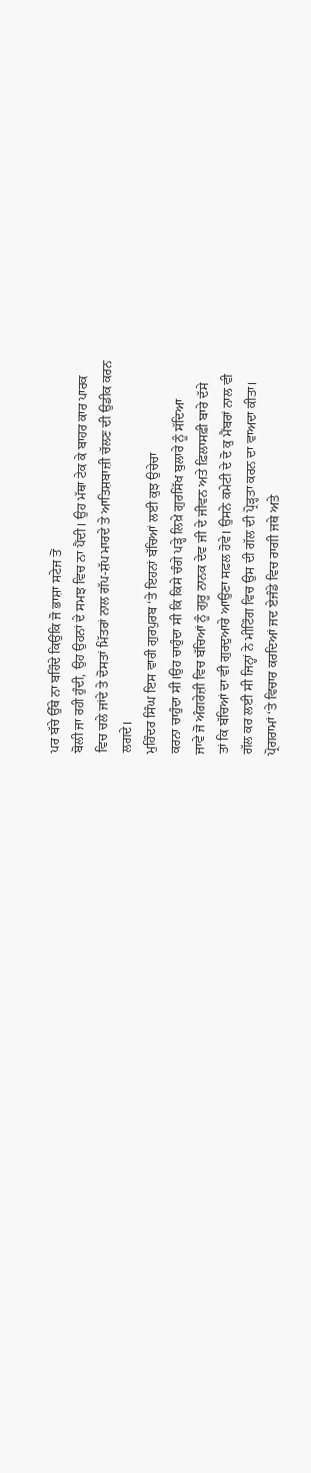ਪਰ ਬੱਚੇ ਉੱਥੇ ਨਾ ਬਹਿੰਦੇ ਕਿਉਂਕਿ ਜੋ ਭਾਸ਼ਾ ਸਟੇਜ ਤੋਂ
ਬੋਲੀ ਜਾ ਰਹੀ ਹੁੰਦੀ, ਉਹ ਉਹਨਾਂ ਦੇ ਸਮਝ ਵਿਚ ਨਾ ਪੈਂਦੀ। ਉਹ ਮੱਥਾ ਟੇਕ ਕੇ ਬਾਹਰ ਕਾਰ ਪਾਰਕ
ਵਿਚ ਚਲੇ ਜਾਂਦੇ ਤੇ ਦੋਸਤਾਂ ਮਿੱਤਰਾਂ ਨਾਲ ਗੱਪ-ਸ਼ੱਪ ਮਾਰਦੇ ਤੇ ਆਤਿਸ਼ਬਾਜ਼ੀ ਚੱਲਣ ਦੀ ਉਡੀਕ ਕਰਨ
ਲਗਦੇ।
ਮੁਹਿੰਦਰ ਸਿੰਘ ਇਸ ਵਾਰੀ ਗੁਰਪੁਰਬ ‘ਤੇ ਇਹਨਾਂ ਬੱਚਿਆਂ ਲਈ ਕੁਝ ਉਚੇਚਾ
ਕਰਨਾ ਚਾਹੁੰਦਾ ਸੀ।ਉਹ ਚਾਹੁੰਦਾ ਸੀ ਕਿ ਕਿਸੇ ਚੰਗੇ ਪੜ੍ਹੇ ਲਿਖ਼ੇ ਗੁਰਸਿੱਖ ਬੁਲਾਰੇ ਨੂੰ ਸੱਦਿਆ
ਜਾਵੇ ਜੋ ਅੰਗਰੇਜ਼ੀ ਵਿਚ ਬੱਚਿਆਂ ਨੂੰ ਗੁਰੂ ਨਾਨਕ ਦੇਵ ਜੀ ਦੇ ਜੀਵਨ ਅਤੇ ਫ਼ਿਲਾਸਫ਼ੀ ਬਾਰੇ ਦੱਸੇ
ਤਾਂ ਕਿ ਬੱਚਿਆਂ ਦਾ ਵੀ ਗੁਰਦੁਆਰੇ ਆਉਣਾ ਸਫ਼ਲ ਹੋਵੇ। ਉਸਨੇ ਕਮੇਟੀ ਦੇ ਦੋ ਕੁ ਮੈਂਬਰਾਂ ਨਾਲ ਵੀ
ਗੱਲ ਕਰ ਲਈ ਸੀ ਜਿਨ੍ਹਾਂ ਨੇ ਮੀਟਿੰਗ ਵਿਚ ਉਸ ਦੀ ਗੱਲ ਦੀ ਪ੍ਰੋੜ੍ਹਤਾ ਕਰਨ ਦਾ ਵਾਅਦਾ ਕੀਤਾ।
ਪ੍ਰੋਗਰਾਮਾਂ ‘ਤੇ ਵਿਚਾਰ ਕਰਦਿਆਂ ਜਦ ਏਜੰਡੇ ਵਿਚ ਰਾਗੀ ਜਥੇ ਅਤੇ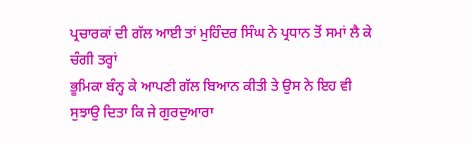ਪ੍ਰਚਾਰਕਾਂ ਦੀ ਗੱਲ ਆਈ ਤਾਂ ਮੁਹਿੰਦਰ ਸਿੰਘ ਨੇ ਪ੍ਰਧਾਨ ਤੋਂ ਸਮਾਂ ਲੈ ਕੇ ਚੰਗੀ ਤਰ੍ਹਾਂ
ਭੂਮਿਕਾ ਬੰਨ੍ਹ ਕੇ ਆਪਣੀ ਗੱਲ ਬਿਆਨ ਕੀਤੀ ਤੇ ਉਸ ਨੇ ਇਹ ਵੀ ਸੁਝਾਉ ਦਿਤਾ ਕਿ ਜੇ ਗੁਰਦੁਆਰਾ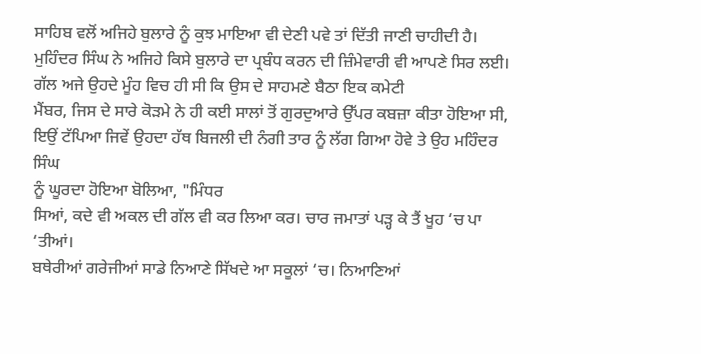ਸਾਹਿਬ ਵਲੋਂ ਅਜਿਹੇ ਬੁਲਾਰੇ ਨੂੰ ਕੁਝ ਮਾਇਆ ਵੀ ਦੇਣੀ ਪਵੇ ਤਾਂ ਦਿੱਤੀ ਜਾਣੀ ਚਾਹੀਦੀ ਹੈ।
ਮੁਹਿੰਦਰ ਸਿੰਘ ਨੇ ਅਜਿਹੇ ਕਿਸੇ ਬੁਲਾਰੇ ਦਾ ਪ੍ਰਬੰਧ ਕਰਨ ਦੀ ਜ਼ਿੰਮੇਵਾਰੀ ਵੀ ਆਪਣੇ ਸਿਰ ਲਈ।
ਗੱਲ ਅਜੇ ਉਹਦੇ ਮੂੰਹ ਵਿਚ ਹੀ ਸੀ ਕਿ ਉਸ ਦੇ ਸਾਹਮਣੇ ਬੈਠਾ ਇਕ ਕਮੇਟੀ
ਮੈਂਬਰ, ਜਿਸ ਦੇ ਸਾਰੇ ਕੋੜਮੇ ਨੇ ਹੀ ਕਈ ਸਾਲਾਂ ਤੋਂ ਗੁਰਦੁਆਰੇ ਉੱਪਰ ਕਬਜ਼ਾ ਕੀਤਾ ਹੋਇਆ ਸੀ,
ਇਉਂ ਟੱਪਿਆ ਜਿਵੇਂ ਉਹਦਾ ਹੱਥ ਬਿਜਲੀ ਦੀ ਨੰਗੀ ਤਾਰ ਨੂੰ ਲੱਗ ਗਿਆ ਹੋਵੇ ਤੇ ਉਹ ਮਹਿੰਦਰ ਸਿੰਘ
ਨੂੰ ਘੂਰਦਾ ਹੋਇਆ ਬੋਲਿਆ, "ਮਿੰਧਰ
ਸਿਆਂ, ਕਦੇ ਵੀ ਅਕਲ ਦੀ ਗੱਲ ਵੀ ਕਰ ਲਿਆ ਕਰ। ਚਾਰ ਜਮਾਤਾਂ ਪੜ੍ਹ ਕੇ ਤੈਂ ਖੂਹ ‘ਚ ਪਾ ‘ਤੀਆਂ।
ਬਥੇਰੀਆਂ ਗਰੇਜੀਆਂ ਸਾਡੇ ਨਿਆਣੇ ਸਿੱਖਦੇ ਆ ਸਕੂਲਾਂ ‘ਚ। ਨਿਆਣਿਆਂ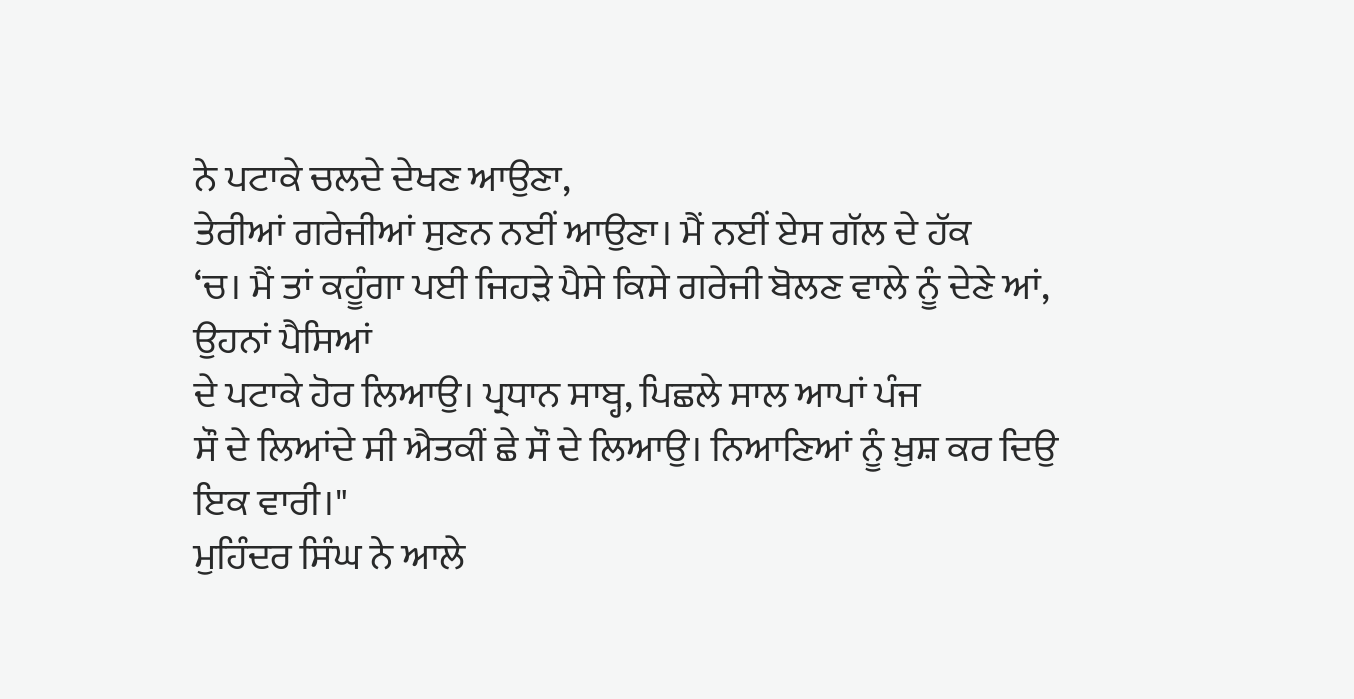ਨੇ ਪਟਾਕੇ ਚਲਦੇ ਦੇਖਣ ਆਉਣਾ,
ਤੇਰੀਆਂ ਗਰੇਜੀਆਂ ਸੁਣਨ ਨਈਂ ਆਉਣਾ। ਮੈਂ ਨਈਂ ਏਸ ਗੱਲ ਦੇ ਹੱਕ
‘ਚ। ਮੈਂ ਤਾਂ ਕਹੂੰਗਾ ਪਈ ਜਿਹੜੇ ਪੈਸੇ ਕਿਸੇ ਗਰੇਜੀ ਬੋਲਣ ਵਾਲੇ ਨੂੰ ਦੇਣੇ ਆਂ, ਉਹਨਾਂ ਪੈਸਿਆਂ
ਦੇ ਪਟਾਕੇ ਹੋਰ ਲਿਆਉ। ਪ੍ਰਧਾਨ ਸਾਬ੍ਹ, ਪਿਛਲੇ ਸਾਲ ਆਪਾਂ ਪੰਜ
ਸੌ ਦੇ ਲਿਆਂਦੇ ਸੀ ਐਤਕੀਂ ਛੇ ਸੌ ਦੇ ਲਿਆਉ। ਨਿਆਣਿਆਂ ਨੂੰ ਖ਼ੁਸ਼ ਕਰ ਦਿਉ ਇਕ ਵਾਰੀ।"
ਮੁਹਿੰਦਰ ਸਿੰਘ ਨੇ ਆਲੇ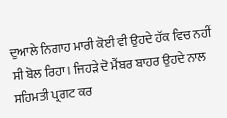ਦੁਆਲੇ ਨਿਗਾਹ ਮਾਰੀ ਕੋਈ ਵੀ ਉਹਦੇ ਹੱਕ ਵਿਚ ਨਹੀਂ
ਸੀ ਬੋਲ ਰਿਹਾ। ਜਿਹੜੇ ਦੋ ਮੈਂਬਰ ਬਾਹਰ ਉਹਦੇ ਨਾਲ ਸਹਿਮਤੀ ਪ੍ਰਗਟ ਕਰ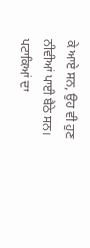ਕੇ ਆਏ ਸਨ, ਉਹ ਵੀ ਹੁਣ
ਨੀਵੀਆਂ ਪਾਈ ਬੈਠੇ ਸਨ।
ਪਟਾਕਿਆਂ ਦਾ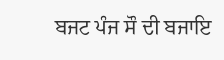ਬਜਟ ਪੰਜ ਸੌ ਦੀ ਬਜਾਇ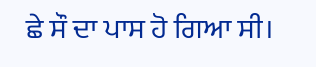ਛੇ ਸੌ ਦਾ ਪਾਸ ਹੋ ਗਿਆ ਸੀ।